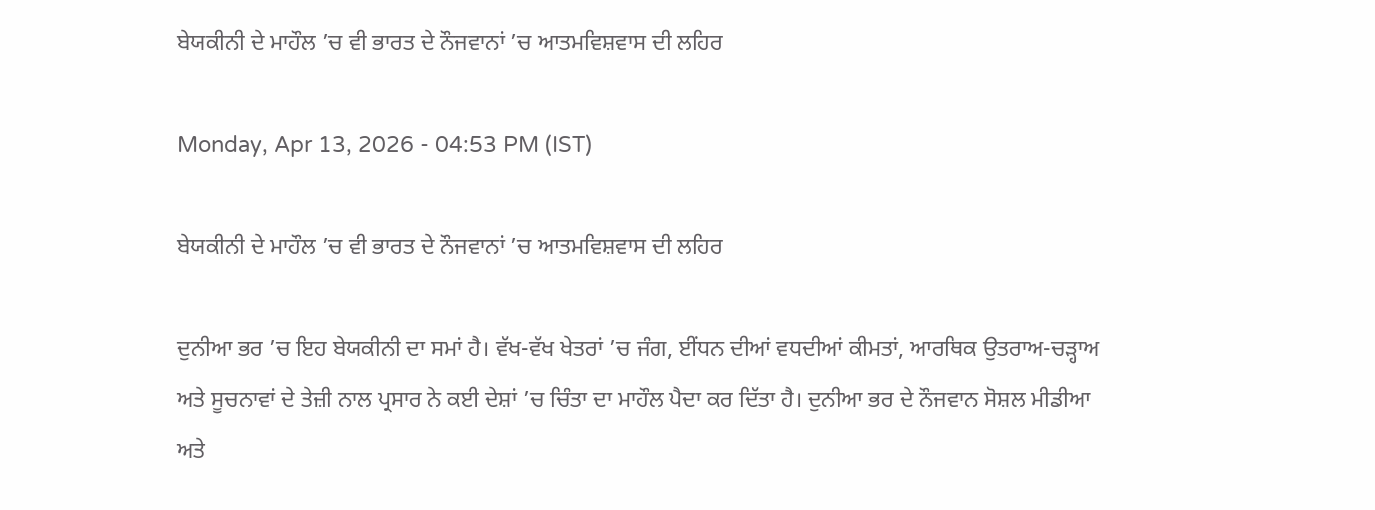ਬੇਯਕੀਨੀ ਦੇ ਮਾਹੌਲ ’ਚ ਵੀ ਭਾਰਤ ਦੇ ਨੌਜਵਾਨਾਂ ’ਚ ਆਤਮਵਿਸ਼ਵਾਸ ਦੀ ਲਹਿਰ

Monday, Apr 13, 2026 - 04:53 PM (IST)

ਬੇਯਕੀਨੀ ਦੇ ਮਾਹੌਲ ’ਚ ਵੀ ਭਾਰਤ ਦੇ ਨੌਜਵਾਨਾਂ ’ਚ ਆਤਮਵਿਸ਼ਵਾਸ ਦੀ ਲਹਿਰ

ਦੁਨੀਆ ਭਰ ’ਚ ਇਹ ਬੇਯਕੀਨੀ ਦਾ ਸਮਾਂ ਹੈ। ਵੱਖ-ਵੱਖ ਖੇਤਰਾਂ ’ਚ ਜੰਗ, ਈਂਧਨ ਦੀਆਂ ਵਧਦੀਆਂ ਕੀਮਤਾਂ, ਆਰਥਿਕ ਉਤਰਾਅ-ਚੜ੍ਹਾਅ ਅਤੇ ਸੂਚਨਾਵਾਂ ਦੇ ਤੇਜ਼ੀ ਨਾਲ ਪ੍ਰਸਾਰ ਨੇ ਕਈ ਦੇਸ਼ਾਂ ’ਚ ਚਿੰਤਾ ਦਾ ਮਾਹੌਲ ਪੈਦਾ ਕਰ ਦਿੱਤਾ ਹੈ। ਦੁਨੀਆ ਭਰ ਦੇ ਨੌਜਵਾਨ ਸੋਸ਼ਲ ਮੀਡੀਆ ਅਤੇ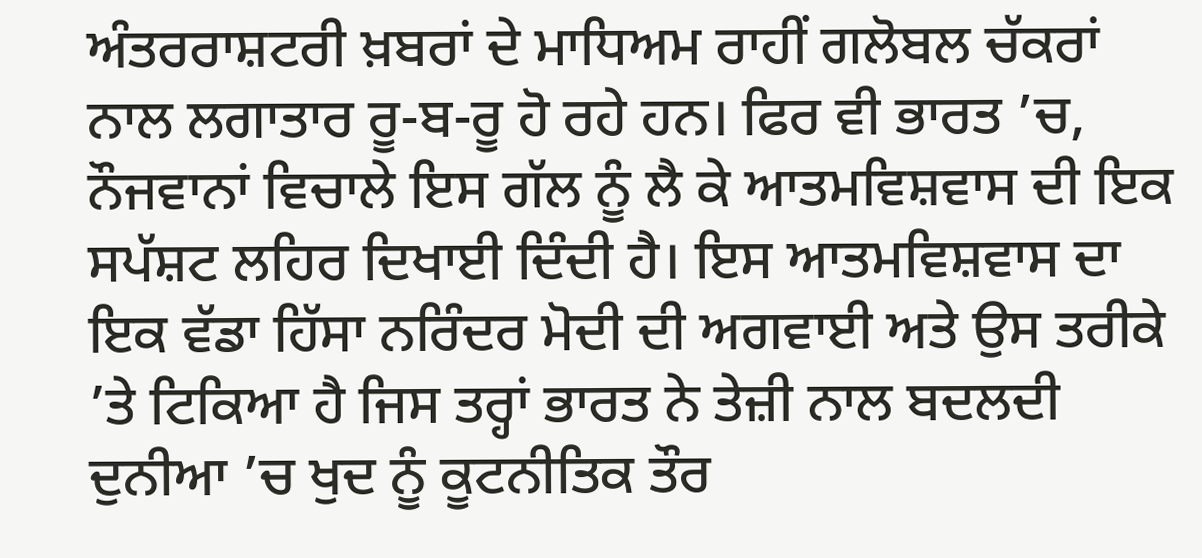ਅੰਤਰਰਾਸ਼ਟਰੀ ਖ਼ਬਰਾਂ ਦੇ ਮਾਧਿਅਮ ਰਾਹੀਂ ਗਲੋਬਲ ਚੱਕਰਾਂ ਨਾਲ ਲਗਾਤਾਰ ਰੂ-ਬ-ਰੂ ਹੋ ਰਹੇ ਹਨ। ਫਿਰ ਵੀ ਭਾਰਤ ’ਚ, ਨੌਜਵਾਨਾਂ ਵਿਚਾਲੇ ਇਸ ਗੱਲ ਨੂੰ ਲੈ ਕੇ ਆਤਮਵਿਸ਼ਵਾਸ ਦੀ ਇਕ ਸਪੱਸ਼ਟ ਲਹਿਰ ਦਿਖਾਈ ਦਿੰਦੀ ਹੈ। ਇਸ ਆਤਮਵਿਸ਼ਵਾਸ ਦਾ ਇਕ ਵੱਡਾ ਹਿੱਸਾ ਨਰਿੰਦਰ ਮੋਦੀ ਦੀ ਅਗਵਾਈ ਅਤੇ ਉਸ ਤਰੀਕੇ ’ਤੇ ਟਿਕਿਆ ਹੈ ਜਿਸ ਤਰ੍ਹਾਂ ਭਾਰਤ ਨੇ ਤੇਜ਼ੀ ਨਾਲ ਬਦਲਦੀ ਦੁਨੀਆ ’ਚ ਖੁਦ ਨੂੰ ਕੂਟਨੀਤਿਕ ਤੌਰ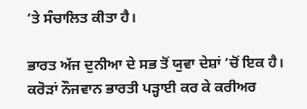’ਤੇ ਸੰਚਾਲਿਤ ਕੀਤਾ ਹੈ।

ਭਾਰਤ ਅੱਜ ਦੁਨੀਆ ਦੇ ਸਭ ਤੋਂ ਯੁਵਾ ਦੇਸ਼ਾਂ ’ਚੋਂ ਇਕ ਹੈ। ਕਰੋੜਾਂ ਨੌਜਵਾਨ ਭਾਰਤੀ ਪੜ੍ਹਾਈ ਕਰ ਕੇ ਕਰੀਅਰ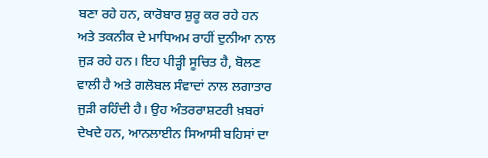ਬਣਾ ਰਹੇ ਹਨ, ਕਾਰੋਬਾਰ ਸ਼ੁਰੂ ਕਰ ਰਹੇ ਹਨ ਅਤੇ ਤਕਨੀਕ ਦੇ ਮਾਧਿਅਮ ਰਾਹੀਂ ਦੁਨੀਆ ਨਾਲ ਜੁੜ ਰਹੇ ਹਨ। ਇਹ ਪੀੜ੍ਹੀ ਸੂਚਿਤ ਹੈ, ਬੋਲਣ ਵਾਲੀ ਹੈ ਅਤੇ ਗਲੋਬਲ ਸੰਵਾਦਾਂ ਨਾਲ ਲਗਾਤਾਰ ਜੁੜੀ ਰਹਿੰਦੀ ਹੈ। ਉਹ ਅੰਤਰਰਾਸ਼ਟਰੀ ਖ਼ਬਰਾਂ ਦੇਖਦੇ ਹਨ, ਆਨਲਾਈਨ ਸਿਆਸੀ ਬਹਿਸਾਂ ਦਾ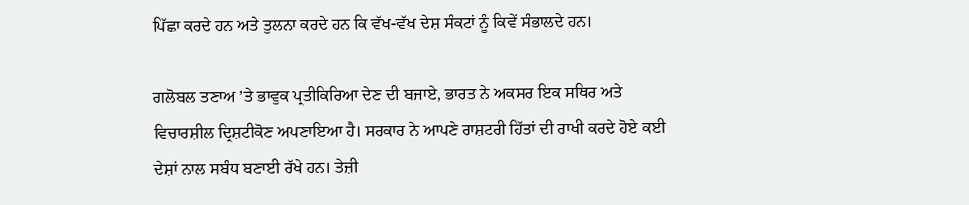ਪਿੱਛਾ ਕਰਦੇ ਹਨ ਅਤੇ ਤੁਲਨਾ ਕਰਦੇ ਹਨ ਕਿ ਵੱਖ-ਵੱਖ ਦੇਸ਼ ਸੰਕਟਾਂ ਨੂੰ ਕਿਵੇਂ ਸੰਭਾਲਦੇ ਹਨ।

ਗਲੋਬਲ ਤਣਾਅ ’ਤੇ ਭਾਵੁਕ ਪ੍ਰਤੀਕਿਰਿਆ ਦੇਣ ਦੀ ਬਜਾਏ, ਭਾਰਤ ਨੇ ਅਕਸਰ ਇਕ ਸਥਿਰ ਅਤੇ ਵਿਚਾਰਸ਼ੀਲ ਦ੍ਰਿਸ਼ਟੀਕੋਣ ਅਪਣਾਇਆ ਹੈ। ਸਰਕਾਰ ਨੇ ਆਪਣੇ ਰਾਸ਼ਟਰੀ ਹਿੱਤਾਂ ਦੀ ਰਾਖੀ ਕਰਦੇ ਹੋਏ ਕਈ ਦੇਸ਼ਾਂ ਨਾਲ ਸਬੰਧ ਬਣਾਈ ਰੱਖੇ ਹਨ। ਤੇਜ਼ੀ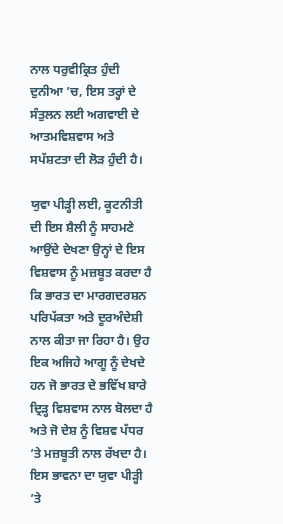ਨਾਲ ਧਰੁਵੀਕ੍ਰਿਤ ਹੁੰਦੀ ਦੁਨੀਆ ’ਚ, ਇਸ ਤਰ੍ਹਾਂ ਦੇ ਸੰਤੁਲਨ ਲਈ ਅਗਵਾਈ ਦੇ ਆਤਮਵਿਸ਼ਵਾਸ ਅਤੇ ਸਪੱਸ਼ਟਤਾ ਦੀ ਲੋੜ ਹੁੰਦੀ ਹੈ।

ਯੁਵਾ ਪੀੜ੍ਹੀ ਲਈ, ਕੂਟਨੀਤੀ ਦੀ ਇਸ ਸ਼ੈਲੀ ਨੂੰ ਸਾਹਮਣੇ ਆਉਂਦੇ ਦੇਖਣਾ ਉਨ੍ਹਾਂ ਦੇ ਇਸ ਵਿਸ਼ਵਾਸ ਨੂੰ ਮਜ਼ਬੂਤ ਕਰਦਾ ਹੈ ਕਿ ਭਾਰਤ ਦਾ ਮਾਰਗਦਰਸ਼ਨ ਪਰਿਪੱਕਤਾ ਅਤੇ ਦੂਰਅੰਦੇਸ਼ੀ ਨਾਲ ਕੀਤਾ ਜਾ ਰਿਹਾ ਹੈ। ਉਹ ਇਕ ਅਜਿਹੇ ਆਗੂ ਨੂੰ ਦੇਖਦੇ ਹਨ ਜੋ ਭਾਰਤ ਦੇ ਭਵਿੱਖ ਬਾਰੇ ਦ੍ਰਿੜ੍ਹ ਵਿਸ਼ਵਾਸ ਨਾਲ ਬੋਲਦਾ ਹੈ ਅਤੇ ਜੋ ਦੇਸ਼ ਨੂੰ ਵਿਸ਼ਵ ਪੱਧਰ ’ਤੇ ਮਜ਼ਬੂਤੀ ਨਾਲ ਰੱਖਦਾ ਹੈ। ਇਸ ਭਾਵਨਾ ਦਾ ਯੁਵਾ ਪੀੜ੍ਹੀ ’ਤੇ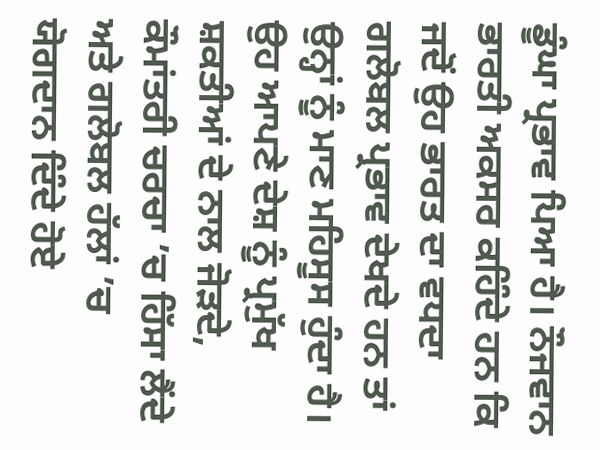ਡੂੰਘਾ ਪ੍ਰਭਾਵ ਪਿਆ ਹੈ। ਨੌਜਵਾਨ ਭਾਰਤੀ ਅਕਸਰ ਕਹਿੰਦੇ ਹਨ ਕਿ ਜਦੋਂ ਉਹ ਭਾਰਤ ਦਾ ਵਧਦਾ ਗਲੋਬਲ ਪ੍ਰਭਾਵ ਦੇਖਦੇ ਹਨ ਤਾਂ ਉਨ੍ਹਾਂ ਨੂੰ ਮਾਣ ਮਹਿਸੂਸ ਹੁੰਦਾ ਹੈ। ਉਹ ਆਪਣੇ ਦੇਸ਼ ਨੂੰ ਪ੍ਰਮੁੱਖ ਸ਼ਕਤੀਆਂ ਦੇ ਨਾਲ ਜੋੜਦੇ, ਕੌਮਾਂਤਰੀ ਚਰਚਾ ’ਚ ਹਿੱਸਾ ਲੈਂਦੇ ਅਤੇ ਗਲੋਬਲ ਹੱਲਾਂ ’ਚ ਯੋਗਦਾਨ ਦਿੰਦੇ ਹੋਏ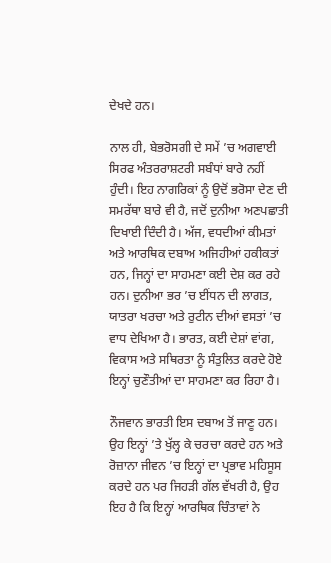ਦੇਖਦੇ ਹਨ।

ਨਾਲ ਹੀ, ਬੇਭਰੋਸਗੀ ਦੇ ਸਮੇਂ ’ਚ ਅਗਵਾਈ ਸਿਰਫ ਅੰਤਰਰਾਸ਼ਟਰੀ ਸਬੰਧਾਂ ਬਾਰੇ ਨਹੀਂ ਹੁੰਦੀ। ਇਹ ਨਾਗਰਿਕਾਂ ਨੂੰ ਉਦੋਂ ਭਰੋਸਾ ਦੇਣ ਦੀ ਸਮਰੱਥਾ ਬਾਰੇ ਵੀ ਹੈ, ਜਦੋਂ ਦੁਨੀਆ ਅਣਪਛਾਤੀ ਦਿਖਾਈ ਦਿੰਦੀ ਹੈ। ਅੱਜ, ਵਧਦੀਆਂ ਕੀਮਤਾਂ ਅਤੇ ਆਰਥਿਕ ਦਬਾਅ ਅਜਿਹੀਆਂ ਹਕੀਕਤਾਂ ਹਨ, ਜਿਨ੍ਹਾਂ ਦਾ ਸਾਹਮਣਾ ਕਈ ਦੇਸ਼ ਕਰ ਰਹੇ ਹਨ। ਦੁਨੀਆ ਭਰ ’ਚ ਈਂਧਨ ਦੀ ਲਾਗਤ, ਯਾਤਰਾ ਖਰਚਾ ਅਤੇ ਰੁਟੀਨ ਦੀਆਂ ਵਸਤਾਂ ’ਚ ਵਾਧ ਦੇਖਿਆ ਹੈ। ਭਾਰਤ, ਕਈ ਦੇਸ਼ਾਂ ਵਾਂਗ, ਵਿਕਾਸ ਅਤੇ ਸਥਿਰਤਾ ਨੂੰ ਸੰਤੁਲਿਤ ਕਰਦੇ ਹੋਏ ਇਨ੍ਹਾਂ ਚੁਣੌਤੀਆਂ ਦਾ ਸਾਹਮਣਾ ਕਰ ਰਿਹਾ ਹੈ।

ਨੌਜਵਾਨ ਭਾਰਤੀ ਇਸ ਦਬਾਅ ਤੋਂ ਜਾਣੂ ਹਨ। ਉਹ ਇਨ੍ਹਾਂ ’ਤੇ ਖੁੱਲ੍ਹ ਕੇ ਚਰਚਾ ਕਰਦੇ ਹਨ ਅਤੇ ਰੋਜ਼ਾਨਾ ਜੀਵਨ ’ਚ ਇਨ੍ਹਾਂ ਦਾ ਪ੍ਰਭਾਵ ਮਹਿਸੂਸ ਕਰਦੇ ਹਨ ਪਰ ਜਿਹੜੀ ਗੱਲ ਵੱਖਰੀ ਹੈ, ਉਹ ਇਹ ਹੈ ਕਿ ਇਨ੍ਹਾਂ ਆਰਥਿਕ ਚਿੰਤਾਵਾਂ ਨੇ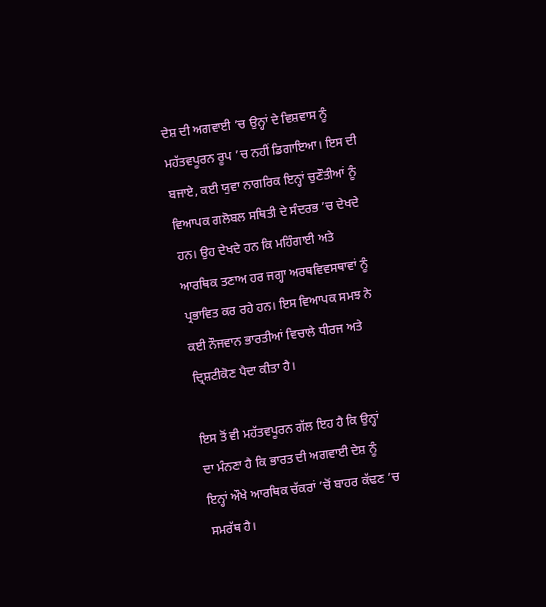ਦੇਸ਼ ਦੀ ਅਗਵਾਈ ’ਚ ਉਨ੍ਹਾਂ ਦੇ ਵਿਸ਼ਵਾਸ ਨੂੰ ਮਹੱਤਵਪੂਰਨ ਰੂਪ ’ਚ ਨਹੀਂ ਡਿਗਾਇਆ। ਇਸ ਦੀ ਬਜਾਏ, ਕਈ ਯੁਵਾ ਨਾਗਰਿਕ ਇਨ੍ਹਾਂ ਚੁਣੌਤੀਆਂ ਨੂੰ ਵਿਆਪਕ ਗਲੋਬਲ ਸਥਿਤੀ ਦੇ ਸੰਦਰਭ ’ਚ ਦੇਖਦੇ ਹਨ। ਉਹ ਦੇਖਦੇ ਹਨ ਕਿ ਮਹਿੰਗਾਈ ਅਤੇ ਆਰਥਿਕ ਤਣਾਅ ਹਰ ਜਗ੍ਹਾ ਅਰਥਵਿਵਸਥਾਵਾਂ ਨੂੰ ਪ੍ਰਭਾਵਿਤ ਕਰ ਰਹੇ ਹਨ। ਇਸ ਵਿਆਪਕ ਸਮਝ ਨੇ ਕਈ ਨੌਜਵਾਨ ਭਾਰਤੀਆਂ ਵਿਚਾਲੇ ਧੀਰਜ ਅਤੇ ਦ੍ਰਿਸ਼ਟੀਕੋਣ ਪੈਦਾ ਕੀਤਾ ਹੈ।

ਇਸ ਤੋਂ ਵੀ ਮਹੱਤਵਪੂਰਨ ਗੱਲ ਇਹ ਹੈ ਕਿ ਉਨ੍ਹਾਂ ਦਾ ਮੰਨਣਾ ਹੈ ਕਿ ਭਾਰਤ ਦੀ ਅਗਵਾਈ ਦੇਸ਼ ਨੂੰ ਇਨ੍ਹਾਂ ਔਖੇ ਆਰਥਿਕ ਚੱਕਰਾਂ ’ਚੋਂ ਬਾਹਰ ਕੱਢਣ ’ਚ ਸਮਰੱਥ ਹੈ।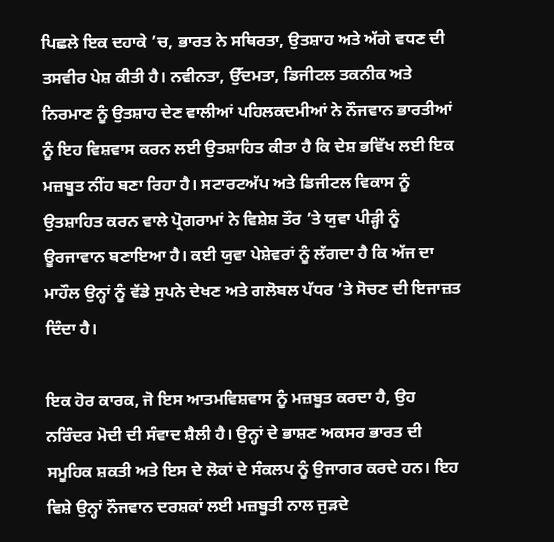ਪਿਛਲੇ ਇਕ ਦਹਾਕੇ ’ਚ, ਭਾਰਤ ਨੇ ਸਥਿਰਤਾ, ਉਤਸ਼ਾਹ ਅਤੇ ਅੱਗੇ ਵਧਣ ਦੀ ਤਸਵੀਰ ਪੇਸ਼ ਕੀਤੀ ਹੈ। ਨਵੀਨਤਾ, ਉੱਦਮਤਾ, ਡਿਜੀਟਲ ਤਕਨੀਕ ਅਤੇ ਨਿਰਮਾਣ ਨੂੰ ਉਤਸ਼ਾਹ ਦੇਣ ਵਾਲੀਆਂ ਪਹਿਲਕਦਮੀਆਂ ਨੇ ਨੌਜਵਾਨ ਭਾਰਤੀਆਂ ਨੂੰ ਇਹ ਵਿਸ਼ਵਾਸ ਕਰਨ ਲਈ ਉਤਸ਼ਾਹਿਤ ਕੀਤਾ ਹੈ ਕਿ ਦੇਸ਼ ਭਵਿੱਖ ਲਈ ਇਕ ਮਜ਼ਬੂਤ ਨੀਂਹ ਬਣਾ ਰਿਹਾ ਹੈ। ਸਟਾਰਟਅੱਪ ਅਤੇ ਡਿਜੀਟਲ ਵਿਕਾਸ ਨੂੰ ਉਤਸ਼ਾਹਿਤ ਕਰਨ ਵਾਲੇ ਪ੍ਰੋਗਰਾਮਾਂ ਨੇ ਵਿਸ਼ੇਸ਼ ਤੌਰ ’ਤੇ ਯੁਵਾ ਪੀੜ੍ਹੀ ਨੂੰ ਊਰਜਾਵਾਨ ਬਣਾਇਆ ਹੈ। ਕਈ ਯੁਵਾ ਪੇਸ਼ੇਵਰਾਂ ਨੂੰ ਲੱਗਦਾ ਹੈ ਕਿ ਅੱਜ ਦਾ ਮਾਹੌਲ ਉਨ੍ਹਾਂ ਨੂੰ ਵੱਡੇ ਸੁਪਨੇ ਦੇਖਣ ਅਤੇ ਗਲੋਬਲ ਪੱਧਰ ’ਤੇ ਸੋਚਣ ਦੀ ਇਜਾਜ਼ਤ ਦਿੰਦਾ ਹੈ।

ਇਕ ਹੋਰ ਕਾਰਕ, ਜੋ ਇਸ ਆਤਮਵਿਸ਼ਵਾਸ ਨੂੰ ਮਜ਼ਬੂਤ ਕਰਦਾ ਹੈ, ਉਹ ਨਰਿੰਦਰ ਮੋਦੀ ਦੀ ਸੰਵਾਦ ਸ਼ੈਲੀ ਹੈ। ਉਨ੍ਹਾਂ ਦੇ ਭਾਸ਼ਣ ਅਕਸਰ ਭਾਰਤ ਦੀ ਸਮੂਹਿਕ ਸ਼ਕਤੀ ਅਤੇ ਇਸ ਦੇ ਲੋਕਾਂ ਦੇ ਸੰਕਲਪ ਨੂੰ ਉਜਾਗਰ ਕਰਦੇ ਹਨ। ਇਹ ਵਿਸ਼ੇ ਉਨ੍ਹਾਂ ਨੌਜਵਾਨ ਦਰਸ਼ਕਾਂ ਲਈ ਮਜ਼ਬੂਤੀ ਨਾਲ ਜੁੜਦੇ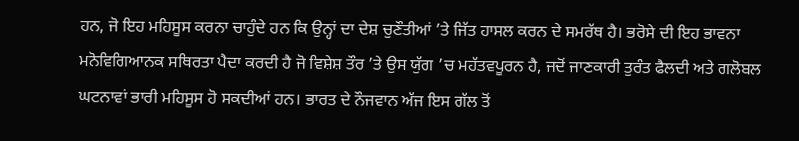ਹਨ, ਜੋ ਇਹ ਮਹਿਸੂਸ ਕਰਨਾ ਚਾਹੁੰਦੇ ਹਨ ਕਿ ਉਨ੍ਹਾਂ ਦਾ ਦੇਸ਼ ਚੁਣੌਤੀਆਂ ’ਤੇ ਜਿੱਤ ਹਾਸਲ ਕਰਨ ਦੇ ਸਮਰੱਥ ਹੈ। ਭਰੋਸੇ ਦੀ ਇਹ ਭਾਵਨਾ ਮਨੋਵਿਗਿਆਨਕ ਸਥਿਰਤਾ ਪੈਦਾ ਕਰਦੀ ਹੈ ਜੋ ਵਿਸ਼ੇਸ਼ ਤੌਰ ’ਤੇ ਉਸ ਯੁੱਗ ’ਚ ਮਹੱਤਵਪੂਰਨ ਹੈ, ਜਦੋਂ ਜਾਣਕਾਰੀ ਤੁਰੰਤ ਫੈਲਦੀ ਅਤੇ ਗਲੋਬਲ ਘਟਨਾਵਾਂ ਭਾਰੀ ਮਹਿਸੂਸ ਹੋ ਸਕਦੀਆਂ ਹਨ। ਭਾਰਤ ਦੇ ਨੌਜਵਾਨ ਅੱਜ ਇਸ ਗੱਲ ਤੋਂ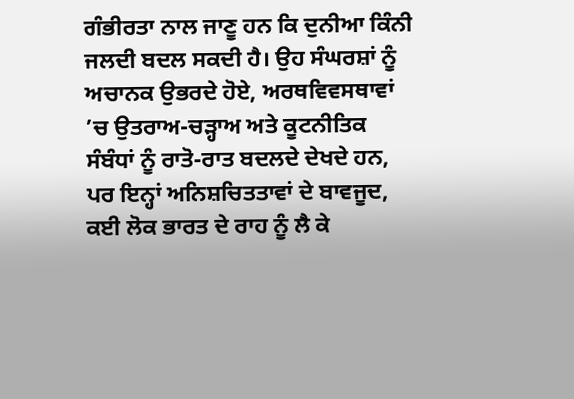ਗੰਭੀਰਤਾ ਨਾਲ ਜਾਣੂ ਹਨ ਕਿ ਦੁਨੀਆ ਕਿੰਨੀ ਜਲਦੀ ਬਦਲ ਸਕਦੀ ਹੈ। ਉਹ ਸੰਘਰਸ਼ਾਂ ਨੂੰ ਅਚਾਨਕ ਉਭਰਦੇ ਹੋਏ, ਅਰਥਵਿਵਸਥਾਵਾਂ ’ਚ ਉਤਰਾਅ-ਚੜ੍ਹਾਅ ਅਤੇ ਕੂਟਨੀਤਿਕ ਸੰਬੰਧਾਂ ਨੂੰ ਰਾਤੋ-ਰਾਤ ਬਦਲਦੇ ਦੇਖਦੇ ਹਨ, ਪਰ ਇਨ੍ਹਾਂ ਅਨਿਸ਼ਚਿਤਤਾਵਾਂ ਦੇ ਬਾਵਜੂਦ, ਕਈ ਲੋਕ ਭਾਰਤ ਦੇ ਰਾਹ ਨੂੰ ਲੈ ਕੇ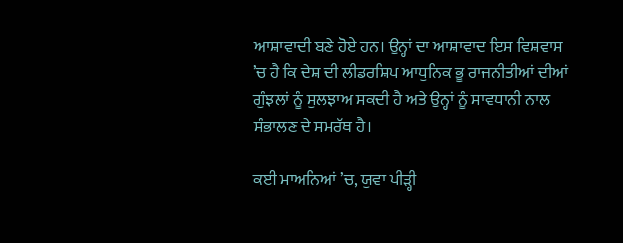ਆਸ਼ਾਵਾਦੀ ਬਣੇ ਹੋਏ ਹਨ। ਉਨ੍ਹਾਂ ਦਾ ਆਸ਼ਾਵਾਦ ਇਸ ਵਿਸ਼ਵਾਸ ’ਚ ਹੈ ਕਿ ਦੇਸ਼ ਦੀ ਲੀਡਰਸ਼ਿਪ ਆਧੁਨਿਕ ਭੂ ਰਾਜਨੀਤੀਆਂ ਦੀਆਂ ਗੁੰਝਲਾਂ ਨੂੰ ਸੁਲਝਾਅ ਸਕਦੀ ਹੈ ਅਤੇ ਉਨ੍ਹਾਂ ਨੂੰ ਸਾਵਧਾਨੀ ਨਾਲ ਸੰਭਾਲਣ ਦੇ ਸਮਰੱਥ ਹੈ।

ਕਈ ਮਾਅਨਿਆਂ ’ਚ, ਯੁਵਾ ਪੀੜ੍ਹੀ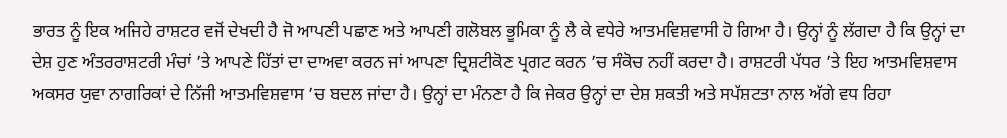ਭਾਰਤ ਨੂੰ ਇਕ ਅਜਿਹੇ ਰਾਸ਼ਟਰ ਵਜੋਂ ਦੇਖਦੀ ਹੈ ਜੋ ਆਪਣੀ ਪਛਾਣ ਅਤੇ ਆਪਣੀ ਗਲੋਬਲ ਭੂਮਿਕਾ ਨੂੰ ਲੈ ਕੇ ਵਧੇਰੇ ਆਤਮਵਿਸ਼ਵਾਸੀ ਹੋ ਗਿਆ ਹੈ। ਉਨ੍ਹਾਂ ਨੂੰ ਲੱਗਦਾ ਹੈ ਕਿ ਉਨ੍ਹਾਂ ਦਾ ਦੇਸ਼ ਹੁਣ ਅੰਤਰਰਾਸ਼ਟਰੀ ਮੰਚਾਂ ’ਤੇ ਆਪਣੇ ਹਿੱਤਾਂ ਦਾ ਦਾਅਵਾ ਕਰਨ ਜਾਂ ਆਪਣਾ ਦ੍ਰਿਸ਼ਟੀਕੋਣ ਪ੍ਰਗਟ ਕਰਨ ’ਚ ਸੰਕੋਚ ਨਹੀਂ ਕਰਦਾ ਹੈ। ਰਾਸ਼ਟਰੀ ਪੱਧਰ ’ਤੇ ਇਹ ਆਤਮਵਿਸ਼ਵਾਸ ਅਕਸਰ ਯੁਵਾ ਨਾਗਰਿਕਾਂ ਦੇ ਨਿੱਜੀ ਆਤਮਵਿਸ਼ਵਾਸ ’ਚ ਬਦਲ ਜਾਂਦਾ ਹੈ। ਉਨ੍ਹਾਂ ਦਾ ਮੰਨਣਾ ਹੈ ਕਿ ਜੇਕਰ ਉਨ੍ਹਾਂ ਦਾ ਦੇਸ਼ ਸ਼ਕਤੀ ਅਤੇ ਸਪੱਸ਼ਟਤਾ ਨਾਲ ਅੱਗੇ ਵਧ ਰਿਹਾ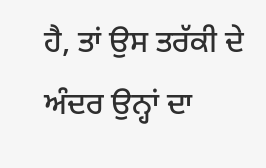ਹੈ, ਤਾਂ ਉਸ ਤਰੱਕੀ ਦੇ ਅੰਦਰ ਉਨ੍ਹਾਂ ਦਾ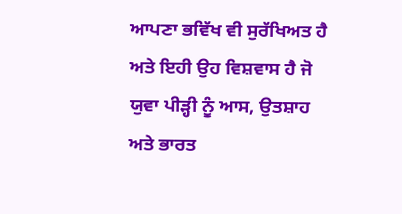ਆਪਣਾ ਭਵਿੱਖ ਵੀ ਸੁਰੱਖਿਅਤ ਹੈ ਅਤੇ ਇਹੀ ਉਹ ਵਿਸ਼ਵਾਸ ਹੈ ਜੋ ਯੁਵਾ ਪੀੜ੍ਹੀ ਨੂੰ ਆਸ, ਉਤਸ਼ਾਹ ਅਤੇ ਭਾਰਤ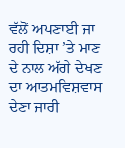ਵੱਲੋਂ ਅਪਣਾਈ ਜਾ ਰਹੀ ਦਿਸ਼ਾ ’ਤੇ ਮਾਣ ਦੇ ਨਾਲ ਅੱਗੇ ਦੇਖਣ ਦਾ ਆਤਮਵਿਸ਼ਵਾਸ ਦੇਣਾ ਜਾਰੀ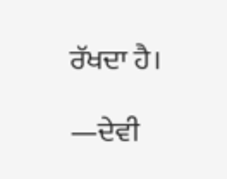ਰੱਖਦਾ ਹੈ।

—ਦੇਵੀ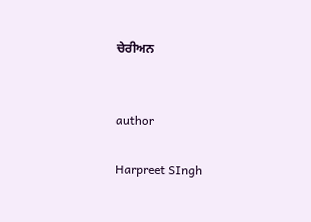ਚੇਰੀਅਨ


author

Harpreet SIngh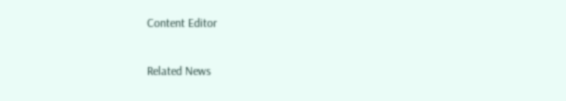Content Editor

Related News